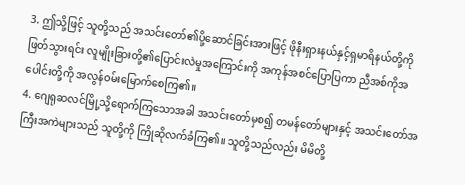3. ဤသို့ဖြင့် သူတို့သည် အသင်းတော်၏ပို့ဆောင်ခြင်းအားဖြင့် ဖိုနီးရှားနယ်နှင့်ရှမာရိနယ်တို့ကိုဖြတ်သွားရင်း လူမျိုးခြားတို့၏ပြောင်းလဲမှုအကြောင်းကို အကုန်အစင်ပြောပြကာ ညီအစ်ကိုအပေါင်းတို့ကို အလွန်ဝမ်းမြောက်စေကြ၏။
4. ဂျေရုဆလင်မြို့သို့ရောက်ကြသောအခါ အသင်းတော်မှစ၍ တမန်တော်များနှင့် အသင်းတော်အကြီးအကဲများသည် သူတို့ကို ကြိုဆိုလက်ခံကြ၏။ သူတို့သည်လည်း မိမိတို့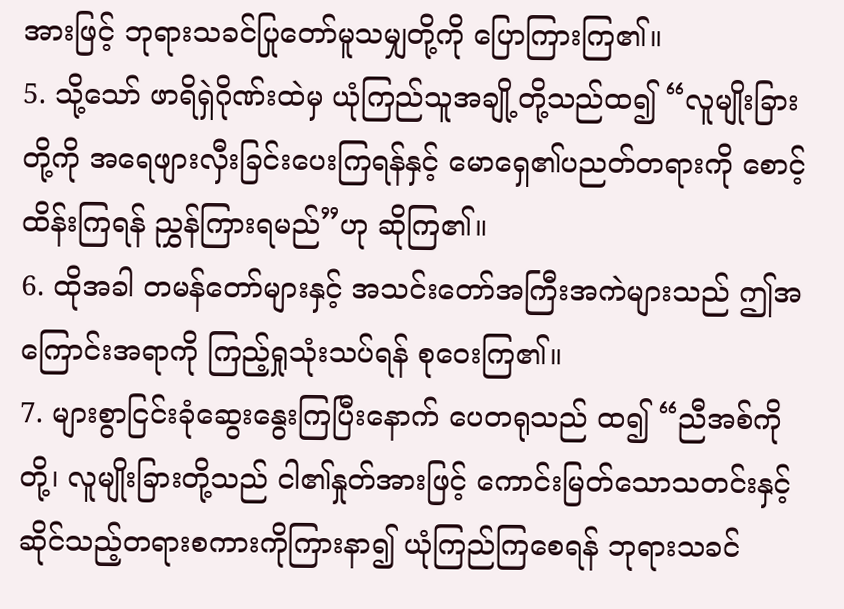အားဖြင့် ဘုရားသခင်ပြုတော်မူသမျှတို့ကို ပြောကြားကြ၏။
5. သို့သော် ဖာရိရှဲဂိုဏ်းထဲမှ ယုံကြည်သူအချို့တို့သည်ထ၍ “လူမျိုးခြားတို့ကို အရေဖျားလှီးခြင်းပေးကြရန်နှင့် မောရှေ၏ပညတ်တရားကို စောင့်ထိန်းကြရန် ညွှန်ကြားရမည်”ဟု ဆိုကြ၏။
6. ထိုအခါ တမန်တော်များနှင့် အသင်းတော်အကြီးအကဲများသည် ဤအကြောင်းအရာကို ကြည့်ရှုသုံးသပ်ရန် စုဝေးကြ၏။
7. များစွာငြင်းခုံဆွေးနွေးကြပြီးနောက် ပေတရုသည် ထ၍ “ညီအစ်ကိုတို့၊ လူမျိုးခြားတို့သည် ငါ၏နှုတ်အားဖြင့် ကောင်းမြတ်သောသတင်းနှင့်ဆိုင်သည့်တရားစကားကိုကြားနာ၍ ယုံကြည်ကြစေရန် ဘုရားသခင်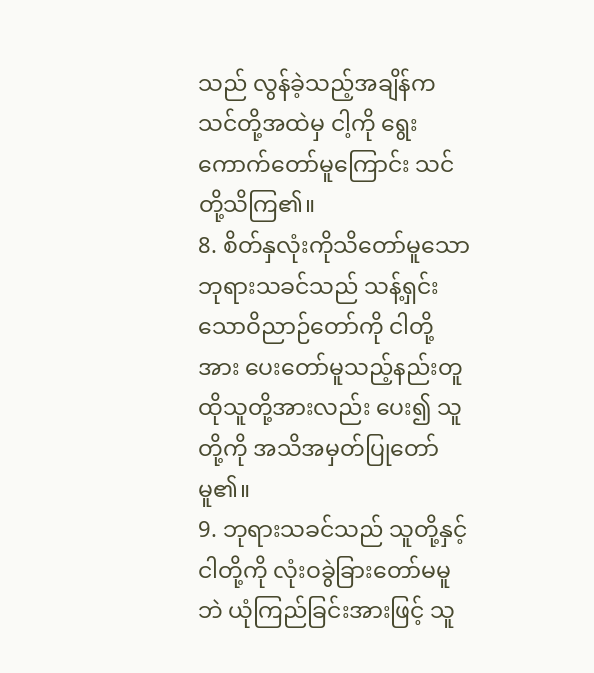သည် လွန်ခဲ့သည့်အချိန်က သင်တို့အထဲမှ ငါ့ကို ရွေးကောက်တော်မူကြောင်း သင်တို့သိကြ၏။
8. စိတ်နှလုံးကိုသိတော်မူသောဘုရားသခင်သည် သန့်ရှင်းသောဝိညာဉ်တော်ကို ငါတို့အား ပေးတော်မူသည့်နည်းတူ ထိုသူတို့အားလည်း ပေး၍ သူတို့ကို အသိအမှတ်ပြုတော်မူ၏။
9. ဘုရားသခင်သည် သူတို့နှင့်ငါတို့ကို လုံးဝခွဲခြားတော်မမူဘဲ ယုံကြည်ခြင်းအားဖြင့် သူ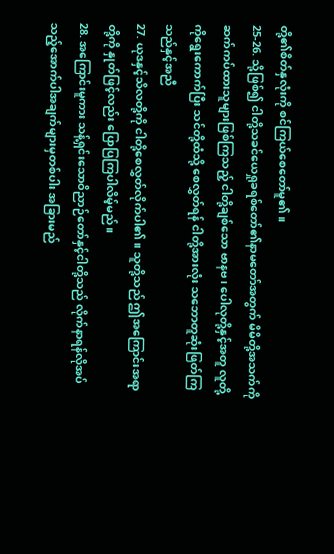တို့၏စိတ်နှလုံးကို စင်ကြယ်စေတော်မူ၏။
25-26. သို့ဖြစ်၍ ငါတို့သခင်ယေရှုခရစ်တော်၏နာမတော်အတွက် မိမိတို့အသက်ကိုဆက်ကပ်ထားသူများဖြစ်ကြသည့် ငါတို့ချစ်သော ဗာနဗ၊ ပေါလုတို့နှင့်အတူ လူတို့ကိုရွေးကောက်ပြီး သင်တို့ထံသို့ စေလွှတ်ရန် ငါတို့အားလုံး သဘောတူဆုံးဖြတ်ကြသည်နှင့်အညီ
27. ယုဒနှင့်သိလတို့ကို ငါတို့စေလွှတ်လိုက်ပါ၏။ သူတို့သည် ဤအကြောင်းအရာတို့ကို နှုတ်ဖြင့်လည်း ပြောပြကြပါလိမ့်မည်။
28. အကြောင်းမူကား သန့်ရှင်းသောဝိညာဉ်တော်နှင့်ငါတို့သည် လိုက်နာရန်လိုအပ်သည့်အောက်ပါအချက်များမှတစ်ပါး အခြားမည်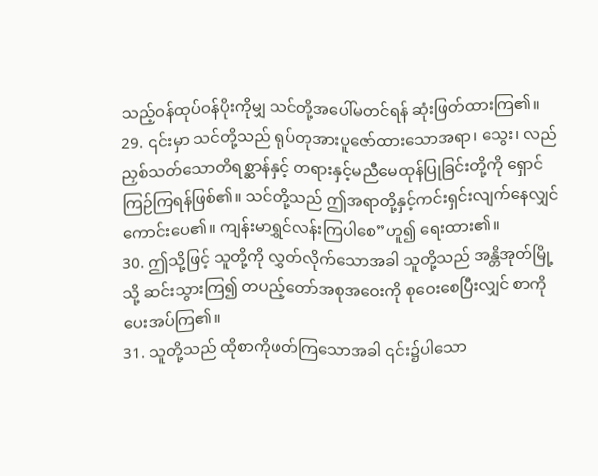သည့်ဝန်ထုပ်ဝန်ပိုးကိုမျှ သင်တို့အပေါ်မတင်ရန် ဆုံးဖြတ်ထားကြ၏။
29. ၎င်းမှာ သင်တို့သည် ရုပ်တုအားပူဇော်ထားသောအရာ၊ သွေး၊ လည်ညှစ်သတ်သောတိရစ္ဆာန်နှင့် တရားနှင့်မညီမေထုန်ပြုခြင်းတို့ကို ရှောင်ကြဉ်ကြရန်ဖြစ်၏။ သင်တို့သည် ဤအရာတို့နှင့်ကင်းရှင်းလျက်နေလျှင် ကောင်းပေ၏။ ကျန်းမာရွှင်လန်းကြပါစေ”ဟူ၍ ရေးထား၏။
30. ဤသို့ဖြင့် သူတို့ကို လွှတ်လိုက်သောအခါ သူတို့သည် အန္တိအုတ်မြို့သို့ ဆင်းသွားကြ၍ တပည့်တော်အစုအဝေးကို စုဝေးစေပြီးလျှင် စာကို ပေးအပ်ကြ၏။
31. သူတို့သည် ထိုစာကိုဖတ်ကြသောအခါ ၎င်း၌ပါသော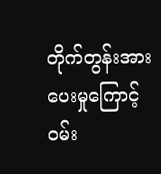တိုက်တွန်းအားပေးမှုကြောင့် ဝမ်း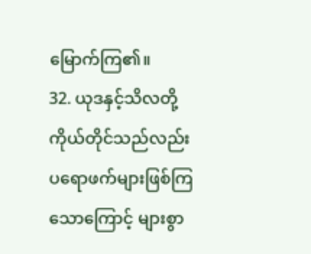မြောက်ကြ၏။
32. ယုဒနှင့်သိလတို့ကိုယ်တိုင်သည်လည်း ပရောဖက်များဖြစ်ကြသောကြောင့် များစွာ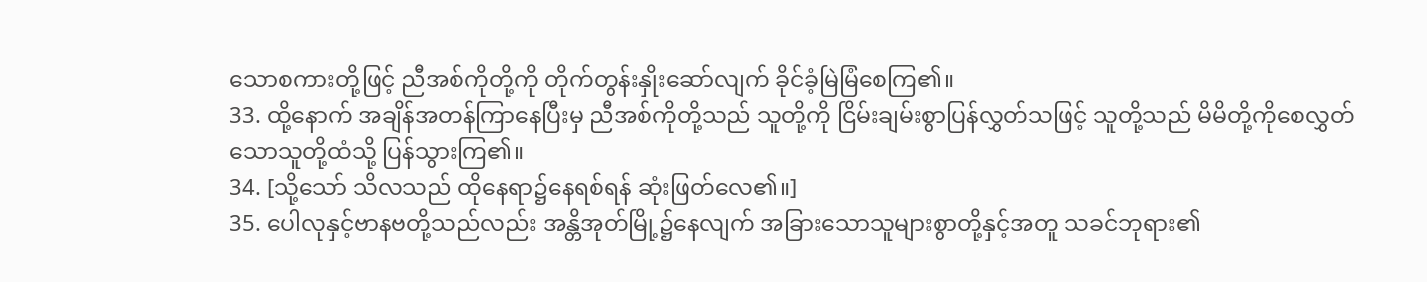သောစကားတို့ဖြင့် ညီအစ်ကိုတို့ကို တိုက်တွန်းနှိုးဆော်လျက် ခိုင်ခံ့မြဲမြံစေကြ၏။
33. ထို့နောက် အချိန်အတန်ကြာနေပြီးမှ ညီအစ်ကိုတို့သည် သူတို့ကို ငြိမ်းချမ်းစွာပြန်လွှတ်သဖြင့် သူတို့သည် မိမိတို့ကိုစေလွှတ်သောသူတို့ထံသို့ ပြန်သွားကြ၏။
34. [သို့သော် သိလသည် ထိုနေရာ၌နေရစ်ရန် ဆုံးဖြတ်လေ၏။]
35. ပေါလုနှင့်ဗာနဗတို့သည်လည်း အန္တိအုတ်မြို့၌နေလျက် အခြားသောသူများစွာတို့နှင့်အတူ သခင်ဘုရား၏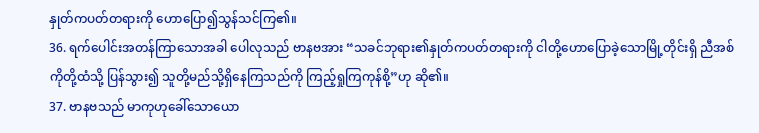နှုတ်ကပတ်တရားကို ဟောပြော၍သွန်သင်ကြ၏။
36. ရက်ပေါင်းအတန်ကြာသောအခါ ပေါလုသည် ဗာနဗအား “သခင်ဘုရား၏နှုတ်ကပတ်တရားကို ငါတို့ဟောပြောခဲ့သောမြို့တိုင်းရှိ ညီအစ်ကိုတို့ထံသို့ ပြန်သွား၍ သူတို့မည်သို့ရှိနေကြသည်ကို ကြည့်ရှုကြကုန်စို့”ဟု ဆို၏။
37. ဗာနဗသည် မာကုဟုခေါ်သောယော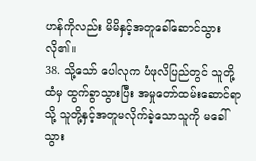ဟန်ကိုလည်း မိမိနှင့်အတူခေါ်ဆောင်သွားလို၏။
38. သို့သော် ပေါလုက ပံဖုလိပြည်တွင် သူတို့ထံမှ ထွက်ခွာသွားပြီး အမှုတော်ထမ်းဆောင်ရာသို့ သူတို့နှင့်အတူမလိုက်ခဲ့သောသူကို မခေါ်သွား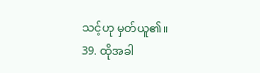သင့်ဟု မှတ်ယူ၏။
39. ထိုအခါ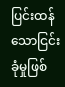ပြင်းထန်သောငြင်းခုံမှုဖြစ်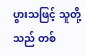ပွားသဖြင့် သူတို့သည် တစ်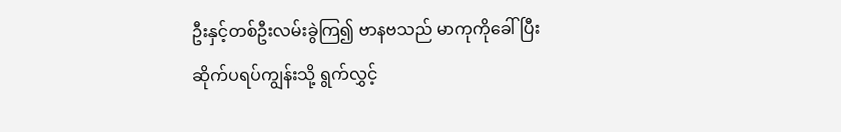ဦးနှင့်တစ်ဦးလမ်းခွဲကြ၍ ဗာနဗသည် မာကုကိုခေါ်ပြီး ဆိုက်ပရပ်ကျွန်းသို့ ရွက်လွှင့်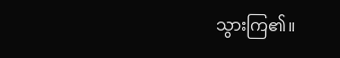သွားကြ၏။